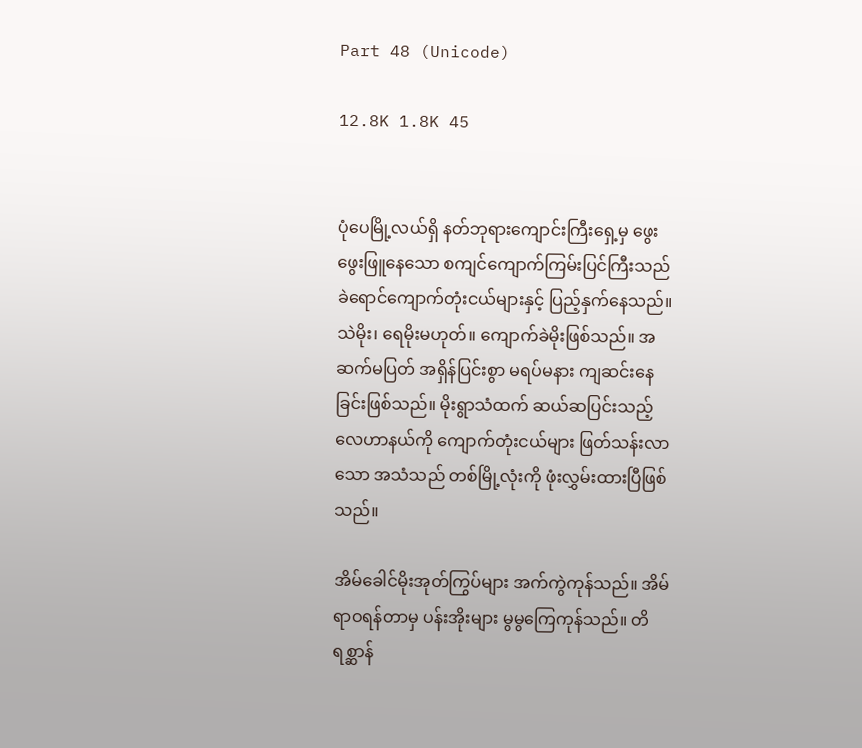Part 48 (Unicode)

12.8K 1.8K 45


ပုံပေမြို့လယ်ရှိ နတ်ဘုရားကျောင်းကြီးရှေ့မှ ဖွေးဖွေးဖြူနေသော စကျင်ကျောက်ကြမ်းပြင်ကြီးသည် ခဲရောင်ကျောက်တုံးငယ်များနှင့် ပြည့်နှက်နေသည်။ သဲမိုး၊ ရေမိုးမဟုတ်။ ကျောက်ခဲမိုးဖြစ်သည်။ အဆက်မပြတ် အရှိန်ပြင်းစွာ မရပ်မနား ကျဆင်းနေခြင်းဖြစ်သည်။ မိုးရွာသံထက် ဆယ်ဆပြင်းသည့် လေဟာနယ်ကို ကျောက်တုံးငယ်များ ဖြတ်သန်းလာသော အသံသည် တစ်မြို့လုံးကို ဖုံးလွှမ်းထားပြီဖြစ်သည်။

အိမ်ခေါင်မိုးအုတ်ကြွပ်များ အက်ကွဲကုန်သည်။ အိမ်ရာဝရန်တာမှ ပန်းအိုးများ မွမွကြေကုန်သည်။ တိရစ္ဆာန်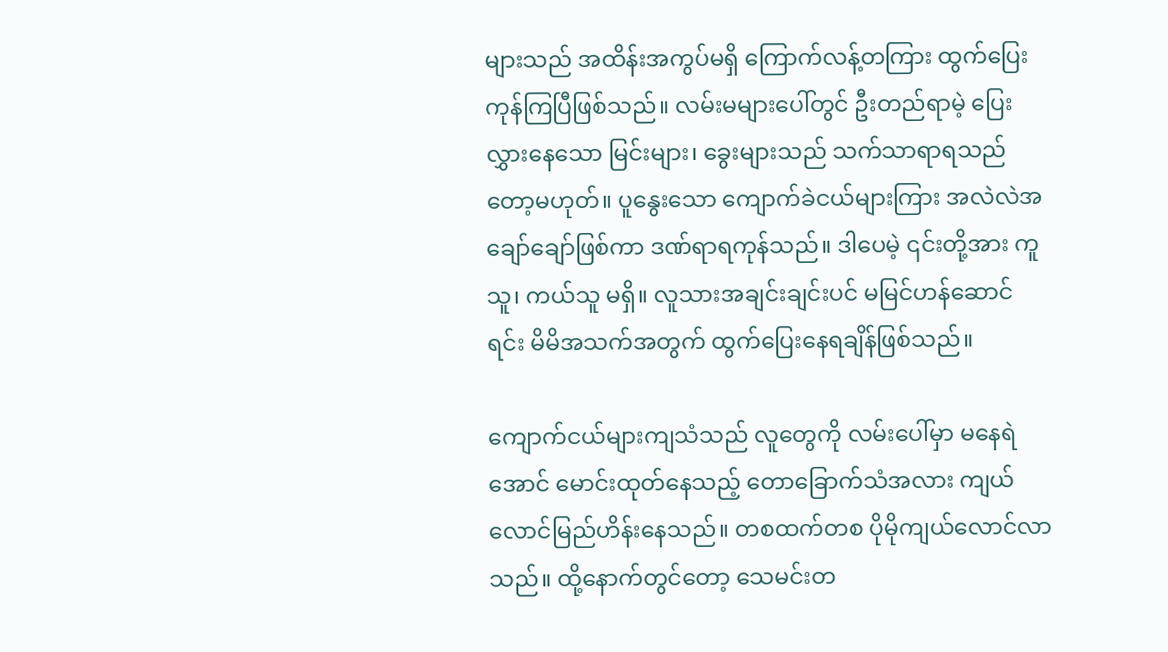များသည် အထိန်းအကွပ်မရှိ ကြောက်လန့်တကြား ထွက်ပြေးကုန်ကြပြီဖြစ်သည်။ လမ်းမများပေါ်တွင် ဦးတည်ရာမဲ့ ပြေးလွှားနေသော မြင်းများ၊ ခွေးများသည် သက်သာရာရသည်တော့မဟုတ်။ ပူနွေးသော ကျောက်ခဲငယ်များကြား အလဲလဲအချော်ချော်ဖြစ်ကာ ဒဏ်ရာရကုန်သည်။ ဒါပေမဲ့ ၎င်းတို့အား ကူသူ၊ ကယ်သူ မရှိ။ လူသားအချင်းချင်းပင် မမြင်ဟန်ဆောင်ရင်း မိမိအသက်အတွက် ထွက်ပြေးနေရချိန်ဖြစ်သည်။

ကျောက်ငယ်များကျသံသည် လူတွေကို လမ်းပေါ်မှာ မနေရဲအောင် မောင်းထုတ်နေသည့် တောခြောက်သံအလား ကျယ်လောင်မြည်ဟိန်းနေသည်။ တစထက်တစ ပိုမိုကျယ်လောင်လာသည်။ ထို့နောက်တွင်တော့ သေမင်းတ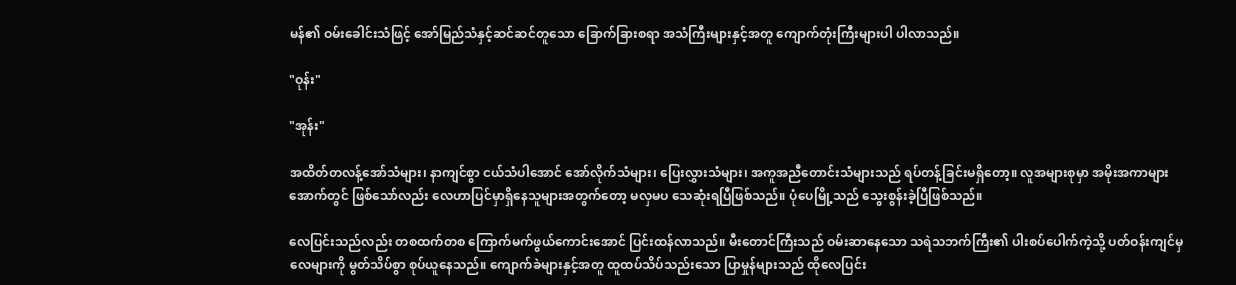မန်၏ ဝမ်းခေါင်းသံဖြင့် အော်မြည်သံနှင့်ဆင်ဆင်တူသော ခြောက်ခြားစရာ အသံကြီးများနှင့်အတူ ကျောက်တုံးကြီးများပါ ပါလာသည်။

"ဝုန်း"

"အုန်း"

အထိတ်တလန့်အော်သံများ၊ နာကျင်စွာ ငယ်သံပါအောင် အော်လိုက်သံများ၊ ပြေးလွှားသံများ၊ အကူအညီတောင်းသံများသည် ရပ်တန့်ခြင်းမရှိတော့။ လူအများစုမှာ အမိုးအကာများအောက်တွင် ဖြစ်သော်လည်း လေဟာပြင်မှာရှိနေသူများအတွက်တော့ မလှမပ သေဆုံးရပြီဖြစ်သည်။ ပုံပေမြို့သည် သွေးစွန်းခဲ့ပြီဖြစ်သည်။

လေပြင်းသည်လည်း တစထက်တစ ကြောက်မက်ဖွယ်ကောင်းအောင် ပြင်းထန်လာသည်။ မီးတောင်ကြီးသည် ဝမ်းဆာနေသော သရဲသဘက်ကြီး၏ ပါးစပ်ပေါက်ကဲ့သို့ ပတ်ဝန်းကျင်မှ လေများကို မွတ်သိပ်စွာ စုပ်ယူနေသည်။ ကျောက်ခဲများနှင့်အတူ ထူထပ်သိပ်သည်းသော ပြာမှုန်များသည် ထိုလေပြင်း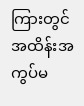ကြားတွင် အထိန်းအကွပ်မ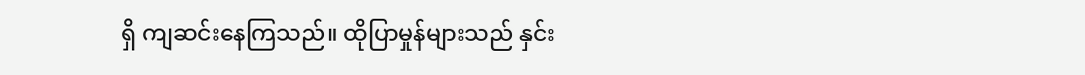ရှိ ကျဆင်းနေကြသည်။ ထိုပြာမှုန်များသည် နှင်း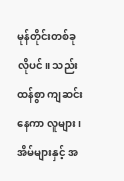မုန်တိုင်းတစ်ခုလိုပင်။ သည်းထန်စွာ ကျဆင်းနေကာ လူများ၊ အိမ်များနှင့် အ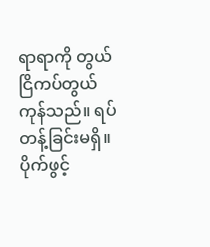ရာရာကို တွယ်ငြိကပ်တွယ်ကုန်သည်။ ရပ်တန့်ခြင်းမရှိ။ ပိုက်ဖွင့်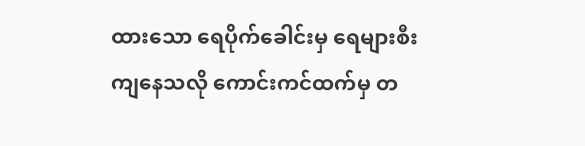ထားသော ရေပိုက်ခေါင်းမှ ရေများစီးကျနေသလို ကောင်းကင်ထက်မှ တ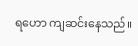ရဟော ကျဆင်းနေသည်။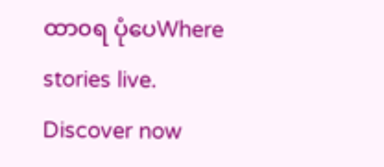ထာ၀ရ ပုံပေWhere stories live. Discover now